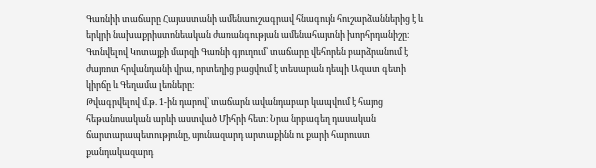Գառնիի տաճարը Հայաստանի ամենաուշագրավ հնագույն հուշարձաններից է և երկրի նախաքրիստոնեական ժառանգության ամենահայտնի խորհրդանիշը։ Գտնվելով Կոտայքի մարզի Գառնի գյուղում՝ տաճարը վեհորեն բարձրանում է ժայռոտ հրվանդանի վրա, որտեղից բացվում է տեսարան դեպի Ազատ գետի կիրճը և Գեղամա լեռները։
Թվագրվելով մ.թ. 1-ին դարով՝ տաճարն ավանդաբար կապվում է հայոց հեթանոսական արևի աստված Միհրի հետ։ Նրա նրբագեղ դասական ճարտարապետությունը, սյունազարդ արտաքինն ու քարի հարուստ քանդակազարդ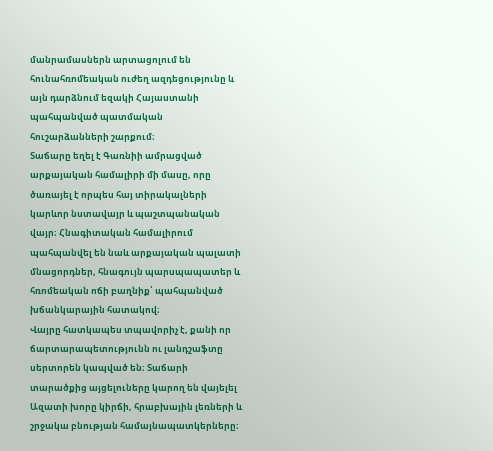մանրամասներն արտացոլում են հունահռոմեական ուժեղ ազդեցությունը և այն դարձնում եզակի Հայաստանի պահպանված պատմական հուշարձանների շարքում։
Տաճարը եղել է Գառնիի ամրացված արքայական համալիրի մի մասը, որը ծառայել է որպես հայ տիրակալների կարևոր նստավայր և պաշտպանական վայր։ Հնագիտական համալիրում պահպանվել են նաև արքայական պալատի մնացորդներ, հնագույն պարսպապատեր և հռոմեական ոճի բաղնիք՝ պահպանված խճանկարային հատակով։
Վայրը հատկապես տպավորիչ է, քանի որ ճարտարապետությունն ու լանդշաֆտը սերտորեն կապված են։ Տաճարի տարածքից այցելուները կարող են վայելել Ազատի խորը կիրճի, հրաբխային լեռների և շրջակա բնության համայնապատկերները։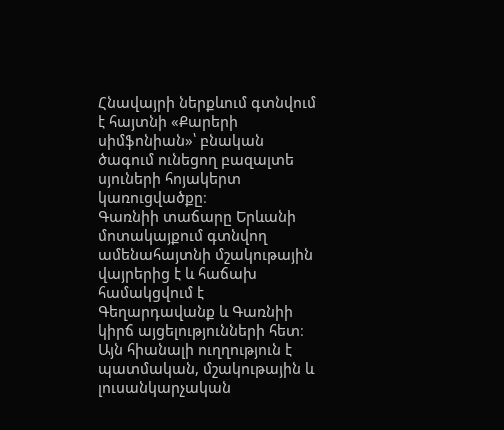Հնավայրի ներքևում գտնվում է հայտնի «Քարերի սիմֆոնիան»՝ բնական ծագում ունեցող բազալտե սյուների հոյակերտ կառուցվածքը։
Գառնիի տաճարը Երևանի մոտակայքում գտնվող ամենահայտնի մշակութային վայրերից է և հաճախ համակցվում է Գեղարդավանք և Գառնիի կիրճ այցելությունների հետ։ Այն հիանալի ուղղություն է պատմական, մշակութային և լուսանկարչական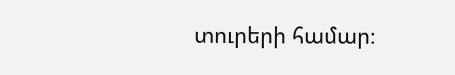տուրերի համար։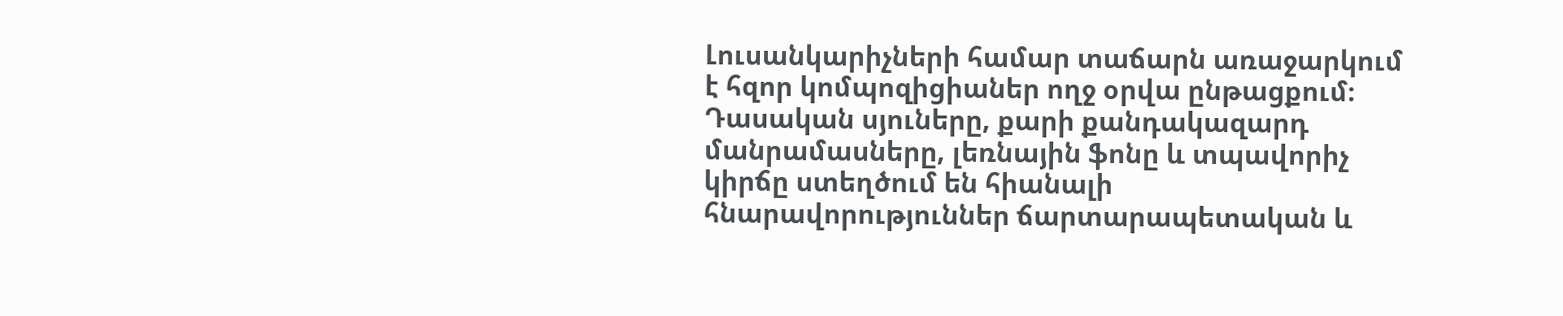Լուսանկարիչների համար տաճարն առաջարկում է հզոր կոմպոզիցիաներ ողջ օրվա ընթացքում։ Դասական սյուները, քարի քանդակազարդ մանրամասները, լեռնային ֆոնը և տպավորիչ կիրճը ստեղծում են հիանալի հնարավորություններ ճարտարապետական և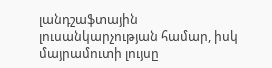լանդշաֆտային լուսանկարչության համար, իսկ մայրամուտի լույսը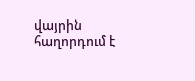վայրին հաղորդում է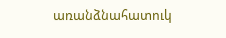առանձնահատուկ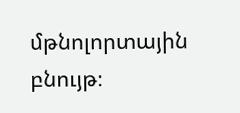մթնոլորտային բնույթ։